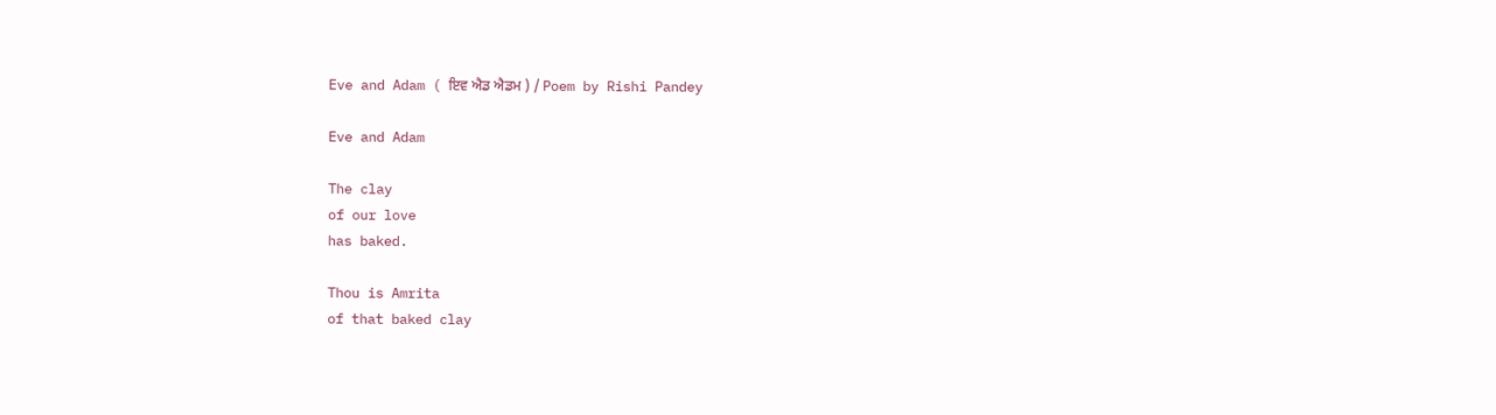Eve and Adam ( ਇਵ ਐਡ ਐਡਮ ) / Poem by Rishi Pandey

Eve and Adam

The clay
of our love
has baked.

Thou is Amrita
of that baked clay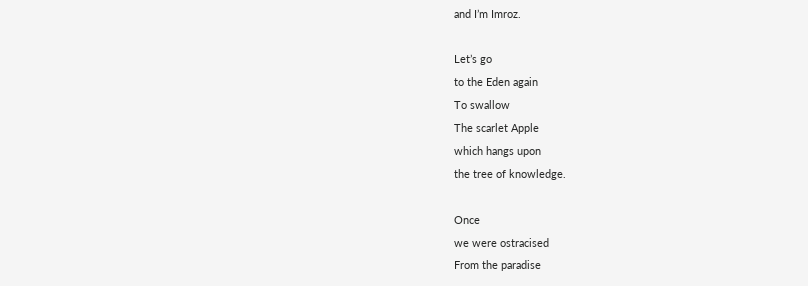and I’m Imroz.

Let’s go
to the Eden again
To swallow
The scarlet Apple
which hangs upon
the tree of knowledge.

Once
we were ostracised
From the paradise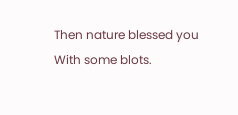Then nature blessed you
With some blots.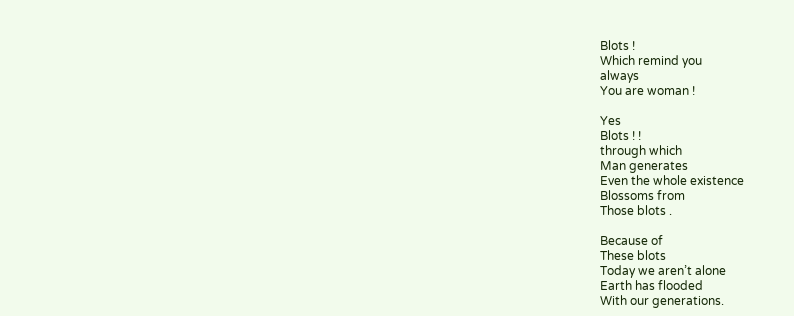Blots !
Which remind you
always
You are woman !

Yes
Blots ! !
through which
Man generates
Even the whole existence
Blossoms from
Those blots .

Because of
These blots
Today we aren’t alone
Earth has flooded
With our generations.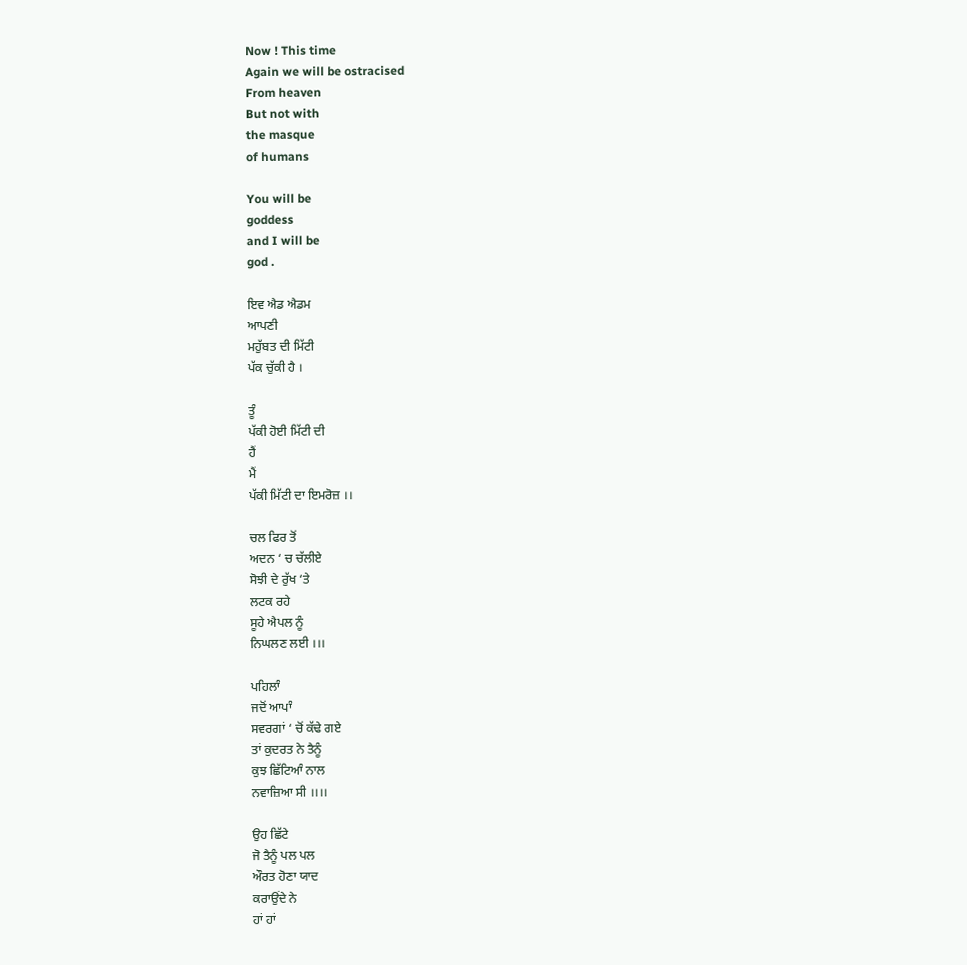Now ! This time
Again we will be ostracised
From heaven
But not with
the masque
of humans

You will be
goddess
and I will be
god .

ਇਵ ਐਡ ਐਡਮ
ਆਪਣੀ
ਮਹੁੱਬਤ ਦੀ ਮਿੱਟੀ
ਪੱਕ ਚੁੱਕੀ ਹੈ ।

ਤੂੰ
ਪੱਕੀ ਹੋਈ ਮਿੱਟੀ ਦੀ
ਹੈਂ
ਮੈਂ
ਪੱਕੀ ਮਿੱਟੀ ਦਾ ਇਮਰੋਜ਼ ।।

ਚਲ ਫਿਰ ਤੋਂ
ਅਦਨ ‘ ਚ ਚੱਲੀਏ
ਸੋਝੀ ਦੇ ਰੁੱਖ ‘ਤੇ
ਲਟਕ ਰਹੇ
ਸੂਹੇ ਐਪਲ ਨੂੰ
ਨਿਘਲਣ ਲਈ ।।।

ਪਹਿਲਾੰ
ਜਦੋਂ ਆਪਾੰ
ਸਵਰਗਾਂ ‘ ਚੋਂ ਕੱਢੇ ਗਏ
ਤਾਂ ਕੁਦਰਤ ਨੇ ਤੈਨੂੰ
ਕੁਝ ਛਿੱਟਿਆੰ ਨਾਲ
ਨਵਾਜ਼ਿਆ ਸੀ ।।।।

ਉਹ ਛਿੱਟੇ
ਜੋ ਤੈਨੂੰ ਪਲ ਪਲ
ਔਰਤ ਹੋਣਾ ਯਾਦ
ਕਰਾਉਂਦੇ ਨੇ
ਹਾਂ ਹਾਂ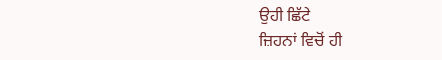ਉਹੀ ਛਿੱਟੇ
ਜ਼ਿਹਨਾਂ ਵਿਚੋਂ ਹੀ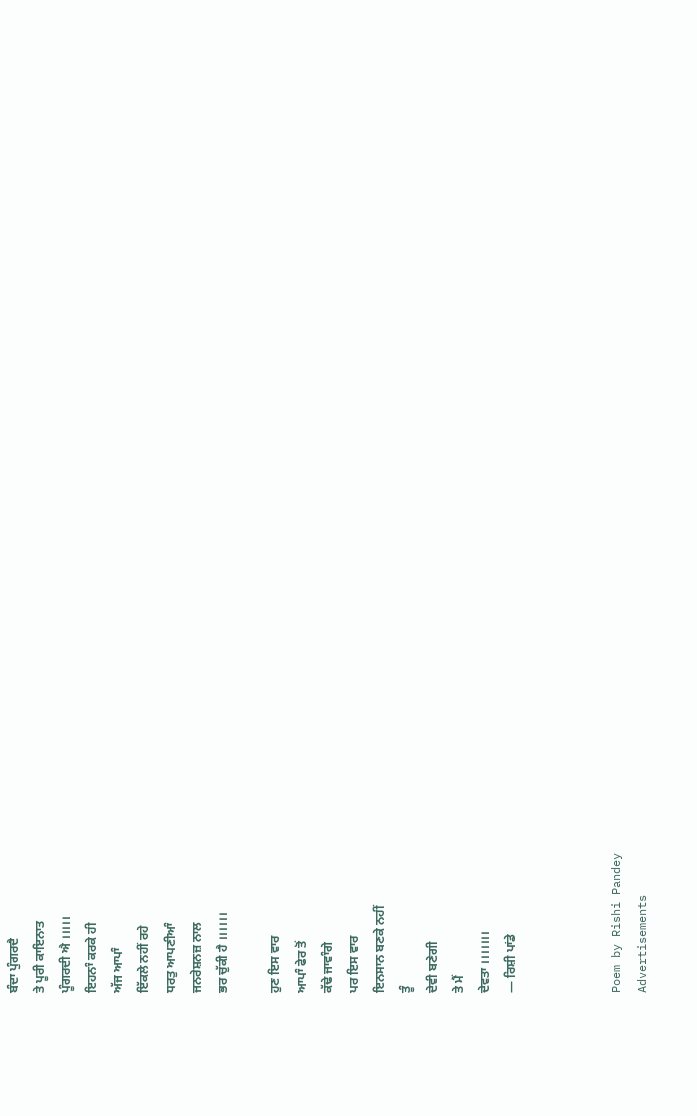ਬੰਦਾ ਪੁੰਗਰਦੈ
ਤੇ ਪੂਰੀ ਕਾਇਨਾਤ
ਪੂੰਗਰਦੀ ਐ ।।।।।
ਇਹਨਾੰ ਕਰਕੇ ਹੀ
ਅੱਜ ਆਪਾੰ
ਇੱਕਲੇ ਨਹੀਂ ਰਹੇ
ਧਰਤੁ ਆਪਣੀਆੰ
ਜਨਰੇਸ਼ਨਜ਼ ਨਾਲ
ਭਰ ਚੁੱਕੀ ਹੈ ।।।।।।

ਹੁਣ ਇਸ ਵਾਰ
ਆਪਾੰ ਫੇਰ ਤੋਂ
ਕੱਢੇ ਜਾਵਾੰਗੇ
ਪਰ ਇਸ ਵਾਰ
ਇਨਸਾਨ ਬਣਕੇ ਨਹੀਂ
ਤੂੰ
ਦੇਵੀ ਬਣੇਗੀ
ਤੇ ਮੈਂ
ਦੇਵਤਾ ।।।।।।।
— ਰਿਸ਼ੀ ਪਾਂਡੇ



Poem by Rishi Pandey
Advertisements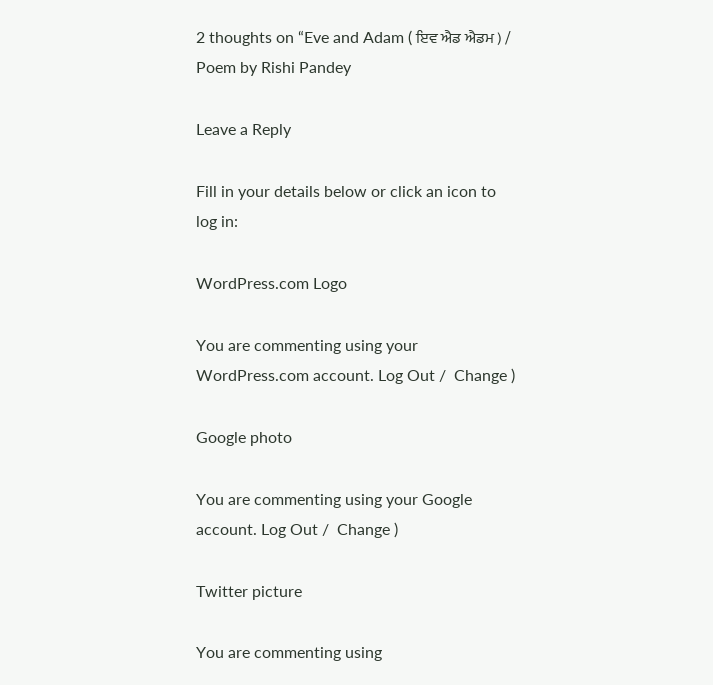2 thoughts on “Eve and Adam ( ਇਵ ਐਡ ਐਡਮ ) / Poem by Rishi Pandey

Leave a Reply

Fill in your details below or click an icon to log in:

WordPress.com Logo

You are commenting using your WordPress.com account. Log Out /  Change )

Google photo

You are commenting using your Google account. Log Out /  Change )

Twitter picture

You are commenting using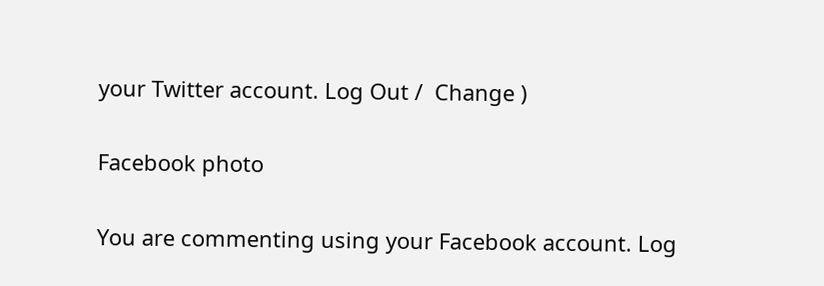your Twitter account. Log Out /  Change )

Facebook photo

You are commenting using your Facebook account. Log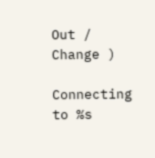Out /  Change )

Connecting to %s